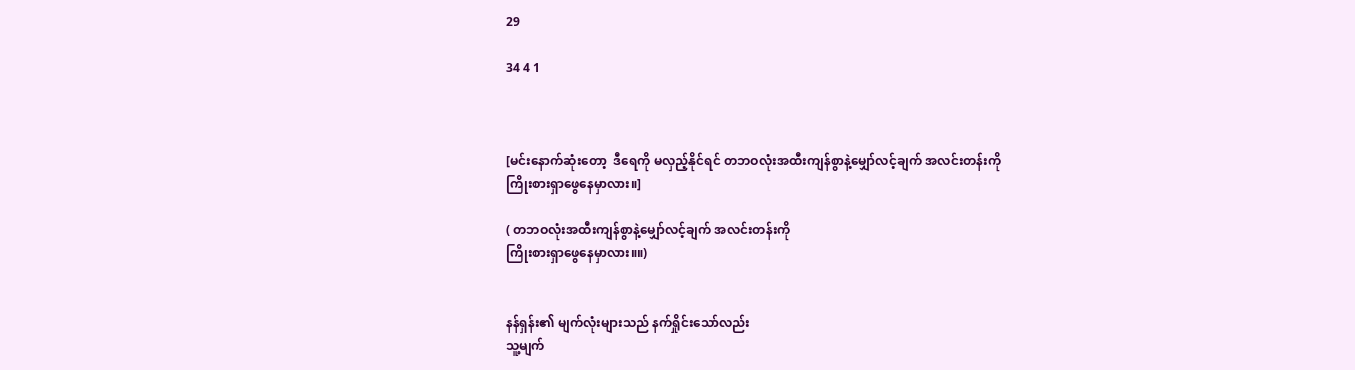29

34 4 1



[မင်းနောက်ဆုံးတော့  ဒီရေကို မလှည့်နိုင်ရင် တဘဝလုံးအထီးကျန်စွာနဲ့မျှော်လင့်ချက် အလင်းတန်းကို
ကြိုးစားရှာဖွေနေမှာလား။]

( တဘဝလုံးအထီးကျန်စွာနဲ့မျှော်လင့်ချက် အလင်းတန်းကို
ကြိုးစားရှာဖွေနေမှာလား။။)


နန်ရှန်း၏ မျက်လုံးများသည် နက်ရှိုင်းသော်လည်း
သူ့မျက်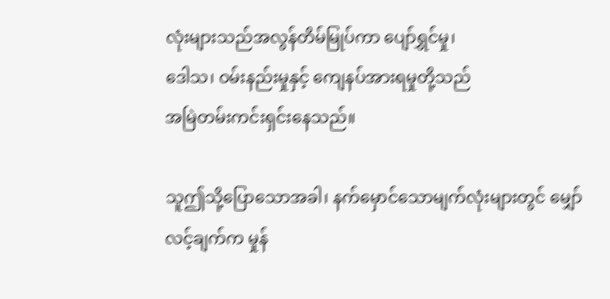လုံးများသည်အလွန်တိမ်မြုပ်ကာ ပျော်ရွှင်မှု၊
ဒေါသ၊ ဝမ်းနည်းမှုနှင့် ကျေနပ်အားရမှုတို့သည်
အမြဲတမ်းကင်းရှင်း‌နေသည်။

သူဤသို့ပြောသောအခါ၊ နက်မှောင်သောမျက်လုံးများတွင် မျှော်လင့်ချက်က မှုန်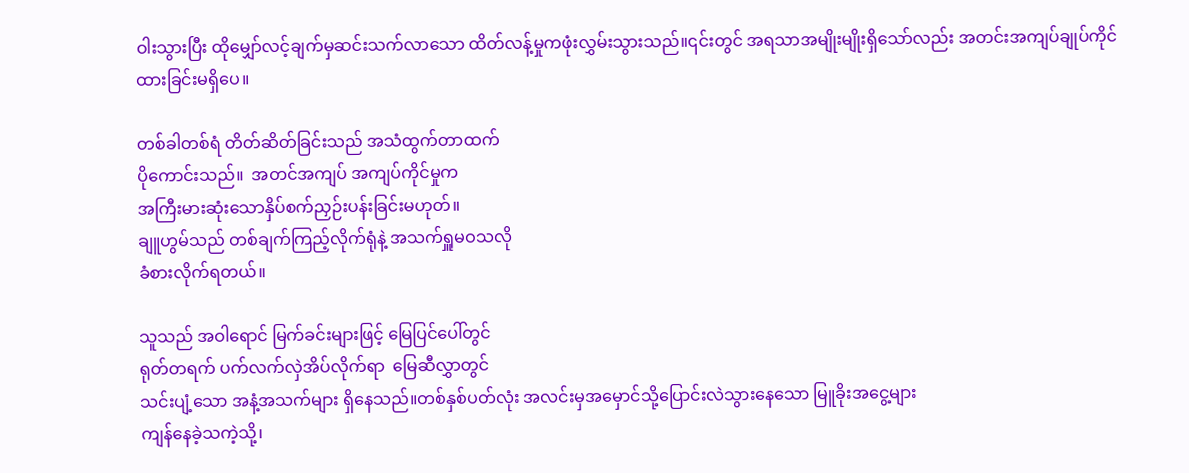ဝါးသွားပြီး ထိုမျှော်လင့်ချက်မှဆင်းသက်လာသော ထိတ်လန့်မှုကဖုံးလွှမ်းသွားသည်။၎င်းတွင် အရသာအမျိုးမျိုးရှိသော်လည်း အတင်းအကျပ်ချုပ်ကိုင်ထားခြင်းမရှိပေ။

တစ်ခါတစ်ရံ တိတ်ဆိတ်ခြင်းသည် အသံထွက်တာထက်
ပိုကောင်းသည်။  အတင်အကျပ် အကျပ်ကိုင်မှုက
အကြီးမားဆုံးသောနှိပ်စက်ညှဉ်းပန်းခြင်းမဟုတ်။
ချူဟွမ်သည် တစ်ချက်ကြည့်လိုက်ရုံနဲ့ အသက်ရှူမဝသလို
ခံစားလိုက်ရတယ်။

သူသည် အဝါရောင် မြက်ခင်းများဖြင့် မြေပြင်ပေါ်တွင်
ရုတ်တရက် ပက်လက်လှဲအိပ်လိုက်ရာ  မြေဆီလွှာတွင်
သင်းပျံ့သော အနံ့အသက်များ ရှိနေသည်။တစ်နှစ်ပတ်လုံး အလင်းမှအမှောင်သို့ပြောင်းလဲသွားနေသော မြူခိုးအငွေ့များ
ကျန်နေခဲ့သကဲ့သို့၊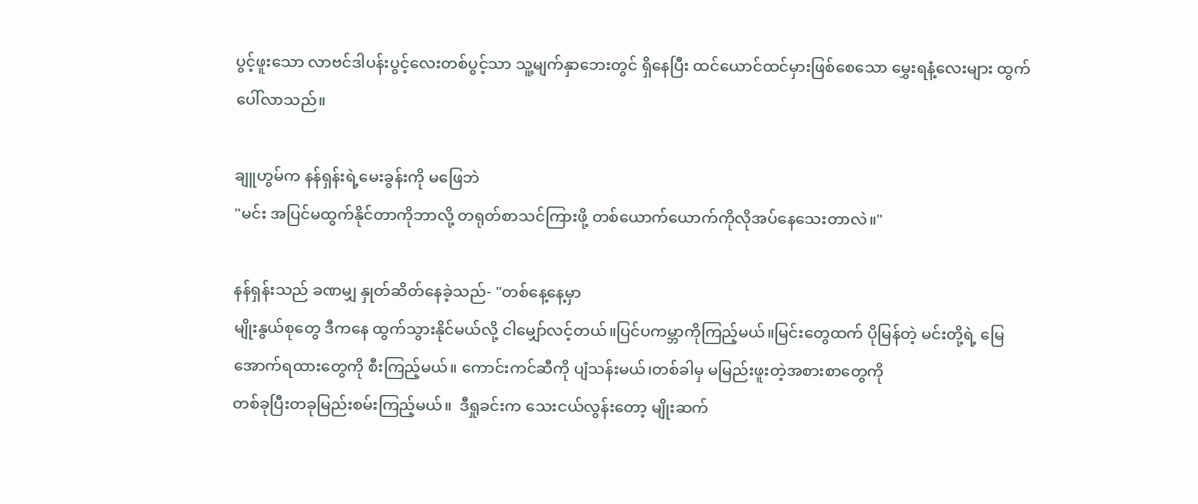ပွင့်ဖူးသော လာဗင်ဒါပန်းပွင့်လေးတစ်ပွင့်သာ သူ့မျက်နှာဘေးတွင် ရှိနေပြီး ထင်ယောင်ထင်မှားဖြစ်စေသော မွှေးရနံ့လေးများ ထွက်ပေါ်လာသည်။

ချူဟွမ်က နန်ရှန်းရဲ့မေးခွန်းကို မဖြေဘဲ
"မင်း အပြင်မထွက်နိုင်တာကိုဘာလို့ တရုတ်စာသင်ကြားဖို့ တစ်ယောက်ယောက်ကိုလိုအပ်နေသေးတာလဲ။"

နန်ရှန်းသည် ခဏမျှ နှုတ်ဆိတ်နေခဲ့သည်- "တစ်နေ့နေ့မှာ
မျိုးနွယ်စုတွေ ဒီကနေ ထွက်သွားနိုင်မယ်လို့ ငါမျှော်လင့်တယ်။ပြင်ပကမ္ဘာကိုကြည့်မယ်။မြင်းတွေထက် ပိုမြန်တဲ့ မင်းတို့ရဲ့ မြေအောက်ရထားတွေကို စီးကြည့်မယ်။ ကောင်းကင်ဆီကို ပျံသန်းမယ်၊တစ်ခါမှ မမြည်းဖူးတဲ့အစားစာ‌‌တွေကို
တစ်ခုပြီးတခုမြည်းစမ်းကြည့်မယ်။  ဒီရှုခင်းက သေးငယ်လွန်းတော့ မျိုးဆက်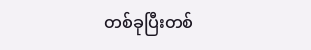တစ်ခုပြီးတစ်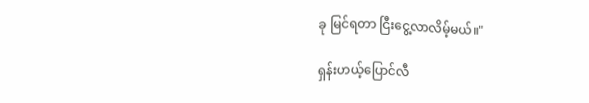ခု မြင်ရတာ ငြီးငွေ့လာလိမ့်မယ်။"

ရှန်းဟယ့်ပြောင်လီ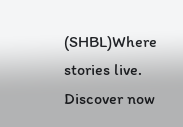(SHBL)Where stories live. Discover now